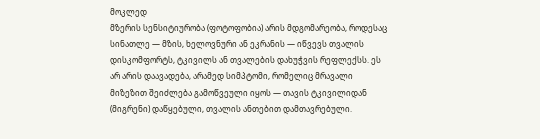მოკლედ
მზერის სენსიტიურობა (ფოტოფობია) არის მდგომარეობა, როდესაც სინათლე — მზის, ხელოვნური ან ეკრანის — იწვევს თვალის დისკომფორტს, ტკივილს ან თვალების დახუჭვის რეფლექსს. ეს არ არის დაავადება, არამედ სიმპტომი, რომელიც მრავალი მიზეზით შეიძლება გამოწვეული იყოს — თავის ტკივილიდან (მიგრენი) დაწყებული, თვალის ანთებით დამთავრებული.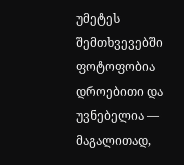უმეტეს შემთხვევებში ფოტოფობია დროებითი და უვნებელია — მაგალითად,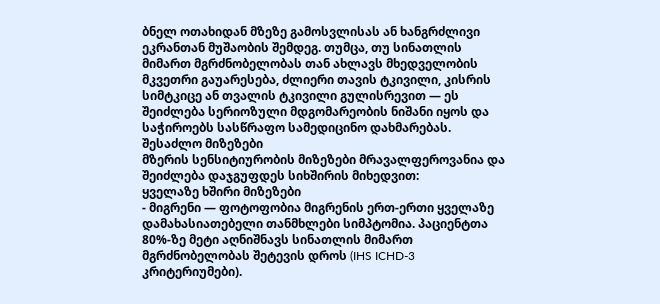ბნელ ოთახიდან მზეზე გამოსვლისას ან ხანგრძლივი ეკრანთან მუშაობის შემდეგ. თუმცა, თუ სინათლის მიმართ მგრძნობელობას თან ახლავს მხედველობის მკვეთრი გაუარესება, ძლიერი თავის ტკივილი, კისრის სიმტკიცე ან თვალის ტკივილი გულისრევით — ეს შეიძლება სერიოზული მდგომარეობის ნიშანი იყოს და საჭიროებს სასწრაფო სამედიცინო დახმარებას.
შესაძლო მიზეზები
მზერის სენსიტიურობის მიზეზები მრავალფეროვანია და შეიძლება დაჯგუფდეს სიხშირის მიხედვით:
ყველაზე ხშირი მიზეზები
- მიგრენი — ფოტოფობია მიგრენის ერთ-ერთი ყველაზე დამახასიათებელი თანმხლები სიმპტომია. პაციენტთა 80%-ზე მეტი აღნიშნავს სინათლის მიმართ მგრძნობელობას შეტევის დროს (IHS ICHD-3 კრიტერიუმები).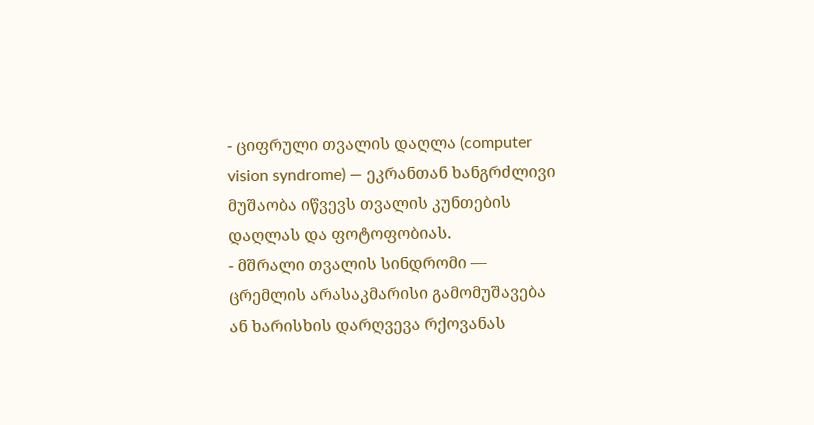- ციფრული თვალის დაღლა (computer vision syndrome) — ეკრანთან ხანგრძლივი მუშაობა იწვევს თვალის კუნთების დაღლას და ფოტოფობიას.
- მშრალი თვალის სინდრომი — ცრემლის არასაკმარისი გამომუშავება ან ხარისხის დარღვევა რქოვანას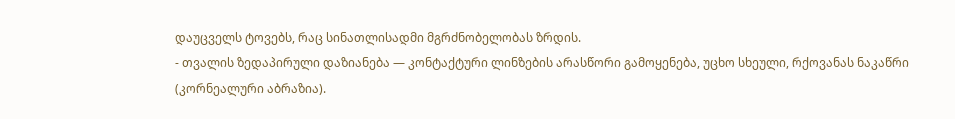დაუცველს ტოვებს, რაც სინათლისადმი მგრძნობელობას ზრდის.
- თვალის ზედაპირული დაზიანება — კონტაქტური ლინზების არასწორი გამოყენება, უცხო სხეული, რქოვანას ნაკაწრი (კორნეალური აბრაზია).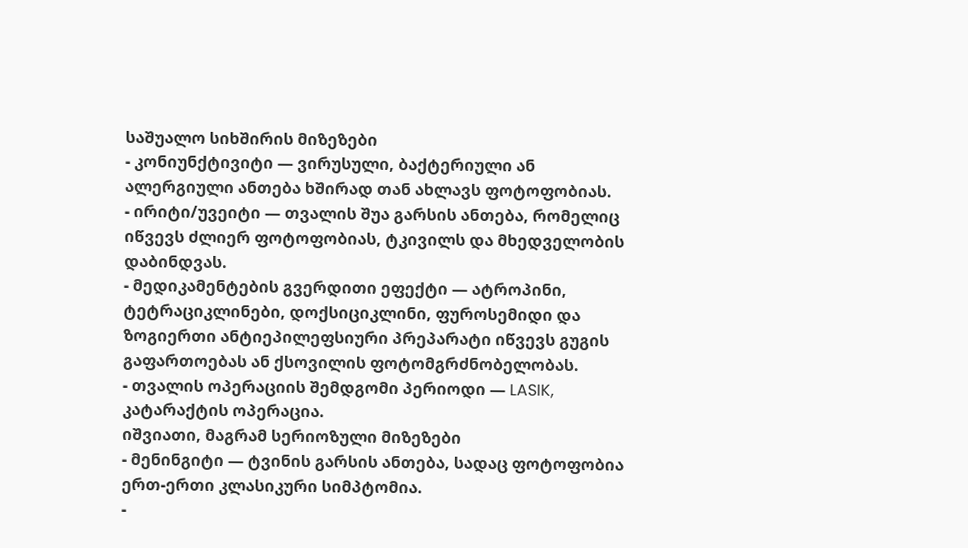საშუალო სიხშირის მიზეზები
- კონიუნქტივიტი — ვირუსული, ბაქტერიული ან ალერგიული ანთება ხშირად თან ახლავს ფოტოფობიას.
- ირიტი/უვეიტი — თვალის შუა გარსის ანთება, რომელიც იწვევს ძლიერ ფოტოფობიას, ტკივილს და მხედველობის დაბინდვას.
- მედიკამენტების გვერდითი ეფექტი — ატროპინი, ტეტრაციკლინები, დოქსიციკლინი, ფუროსემიდი და ზოგიერთი ანტიეპილეფსიური პრეპარატი იწვევს გუგის გაფართოებას ან ქსოვილის ფოტომგრძნობელობას.
- თვალის ოპერაციის შემდგომი პერიოდი — LASIK, კატარაქტის ოპერაცია.
იშვიათი, მაგრამ სერიოზული მიზეზები
- მენინგიტი — ტვინის გარსის ანთება, სადაც ფოტოფობია ერთ-ერთი კლასიკური სიმპტომია.
-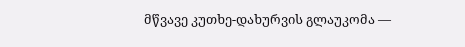მწვავე კუთხე-დახურვის გლაუკომა —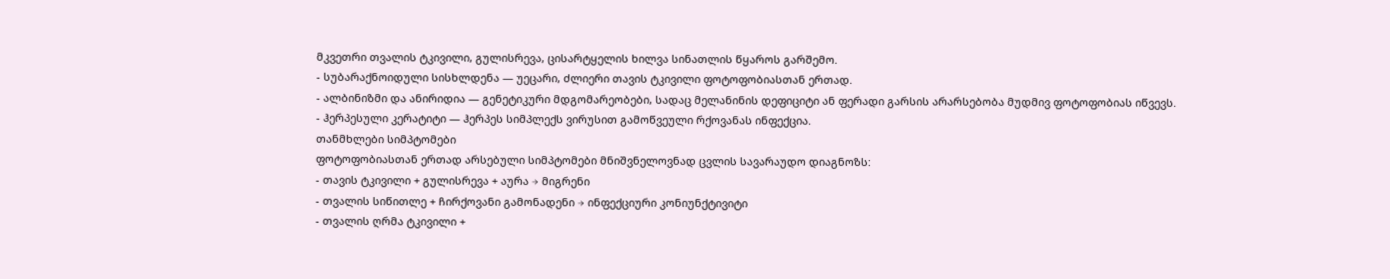მკვეთრი თვალის ტკივილი, გულისრევა, ცისარტყელის ხილვა სინათლის წყაროს გარშემო.
- სუბარაქნოიდული სისხლდენა — უეცარი, ძლიერი თავის ტკივილი ფოტოფობიასთან ერთად.
- ალბინიზმი და ანირიდია — გენეტიკური მდგომარეობები, სადაც მელანინის დეფიციტი ან ფერადი გარსის არარსებობა მუდმივ ფოტოფობიას იწვევს.
- ჰერპესული კერატიტი — ჰერპეს სიმპლექს ვირუსით გამოწვეული რქოვანას ინფექცია.
თანმხლები სიმპტომები
ფოტოფობიასთან ერთად არსებული სიმპტომები მნიშვნელოვნად ცვლის სავარაუდო დიაგნოზს:
- თავის ტკივილი + გულისრევა + აურა → მიგრენი
- თვალის სიწითლე + ჩირქოვანი გამონადენი → ინფექციური კონიუნქტივიტი
- თვალის ღრმა ტკივილი +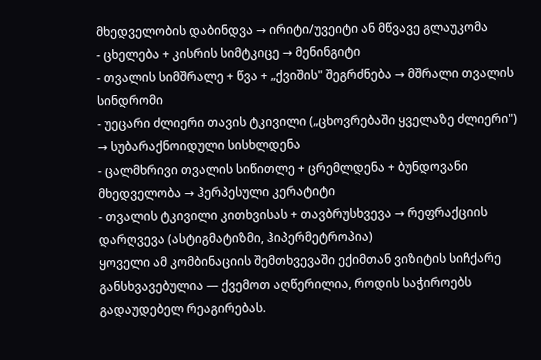მხედველობის დაბინდვა → ირიტი/უვეიტი ან მწვავე გლაუკომა
- ცხელება + კისრის სიმტკიცე → მენინგიტი
- თვალის სიმშრალე + წვა + „ქვიშის" შეგრძნება → მშრალი თვალის სინდრომი
- უეცარი ძლიერი თავის ტკივილი („ცხოვრებაში ყველაზე ძლიერი") → სუბარაქნოიდული სისხლდენა
- ცალმხრივი თვალის სიწითლე + ცრემლდენა + ბუნდოვანი მხედველობა → ჰერპესული კერატიტი
- თვალის ტკივილი კითხვისას + თავბრუსხვევა → რეფრაქციის დარღვევა (ასტიგმატიზმი, ჰიპერმეტროპია)
ყოველი ამ კომბინაციის შემთხვევაში ექიმთან ვიზიტის სიჩქარე განსხვავებულია — ქვემოთ აღწერილია, როდის საჭიროებს გადაუდებელ რეაგირებას.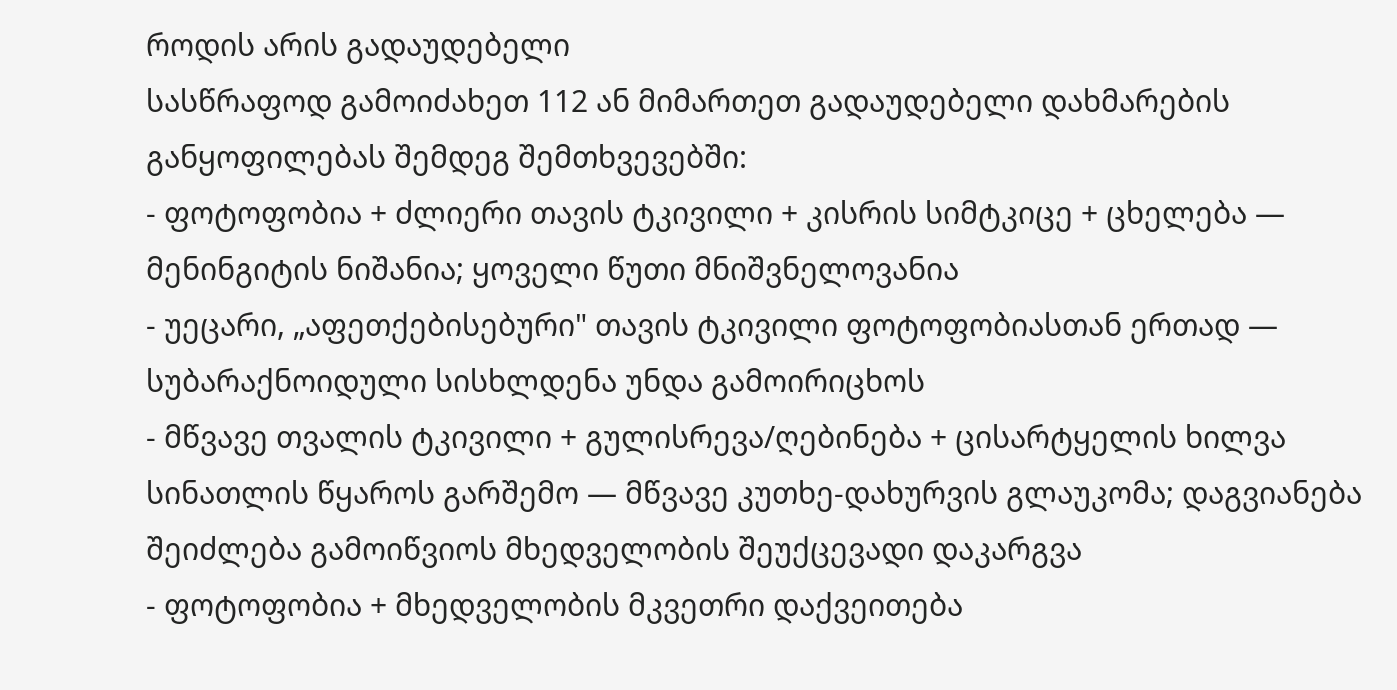როდის არის გადაუდებელი
სასწრაფოდ გამოიძახეთ 112 ან მიმართეთ გადაუდებელი დახმარების განყოფილებას შემდეგ შემთხვევებში:
- ფოტოფობია + ძლიერი თავის ტკივილი + კისრის სიმტკიცე + ცხელება — მენინგიტის ნიშანია; ყოველი წუთი მნიშვნელოვანია
- უეცარი, „აფეთქებისებური" თავის ტკივილი ფოტოფობიასთან ერთად — სუბარაქნოიდული სისხლდენა უნდა გამოირიცხოს
- მწვავე თვალის ტკივილი + გულისრევა/ღებინება + ცისარტყელის ხილვა სინათლის წყაროს გარშემო — მწვავე კუთხე-დახურვის გლაუკომა; დაგვიანება შეიძლება გამოიწვიოს მხედველობის შეუქცევადი დაკარგვა
- ფოტოფობია + მხედველობის მკვეთრი დაქვეითება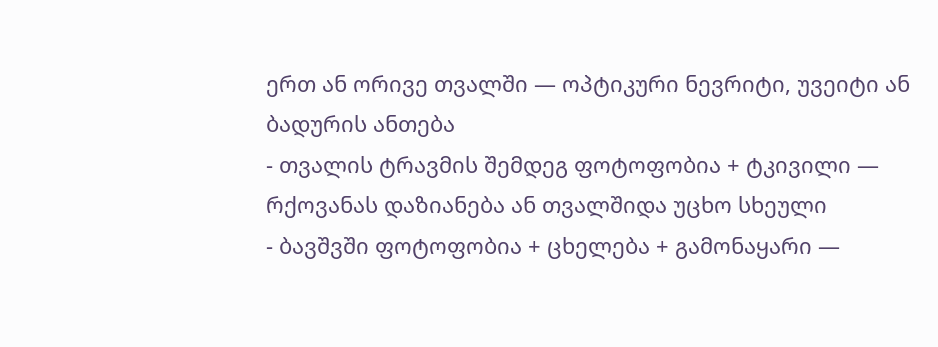ერთ ან ორივე თვალში — ოპტიკური ნევრიტი, უვეიტი ან ბადურის ანთება
- თვალის ტრავმის შემდეგ ფოტოფობია + ტკივილი — რქოვანას დაზიანება ან თვალშიდა უცხო სხეული
- ბავშვში ფოტოფობია + ცხელება + გამონაყარი —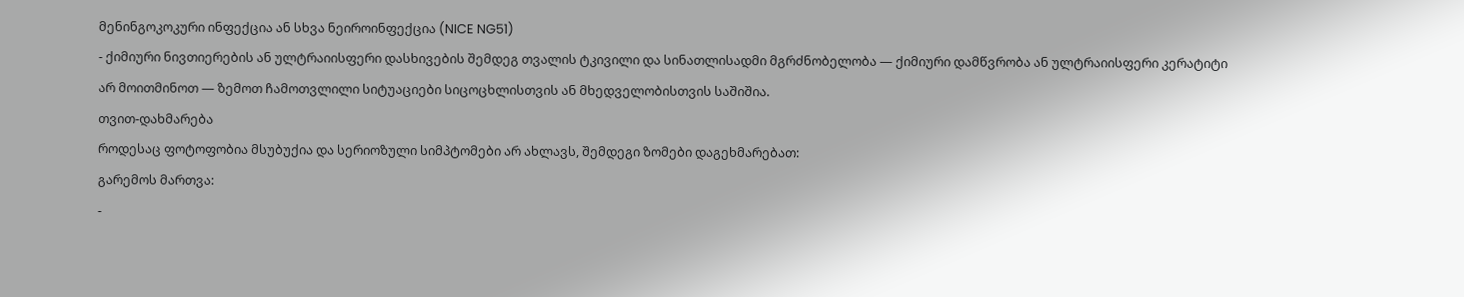მენინგოკოკური ინფექცია ან სხვა ნეიროინფექცია (NICE NG51)
- ქიმიური ნივთიერების ან ულტრაიისფერი დასხივების შემდეგ თვალის ტკივილი და სინათლისადმი მგრძნობელობა — ქიმიური დამწვრობა ან ულტრაიისფერი კერატიტი
არ მოითმინოთ — ზემოთ ჩამოთვლილი სიტუაციები სიცოცხლისთვის ან მხედველობისთვის საშიშია.
თვით-დახმარება
როდესაც ფოტოფობია მსუბუქია და სერიოზული სიმპტომები არ ახლავს, შემდეგი ზომები დაგეხმარებათ:
გარემოს მართვა:
-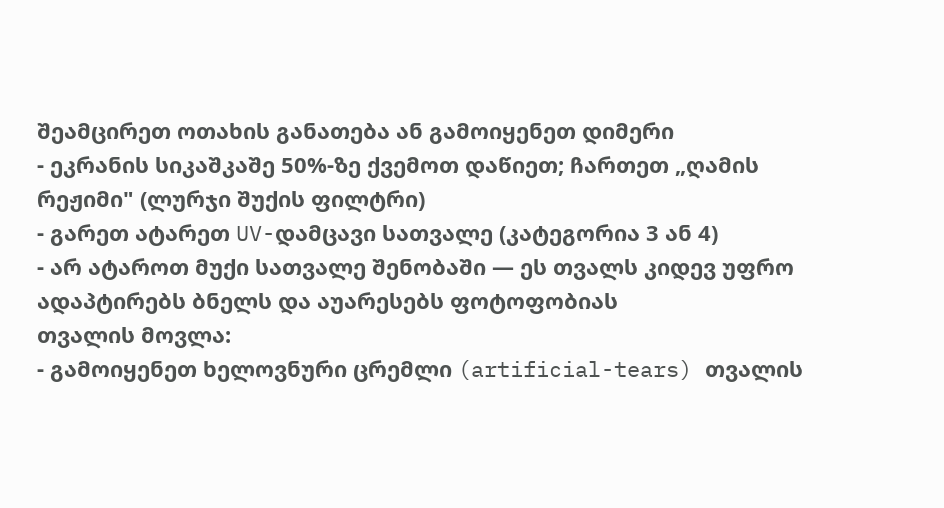შეამცირეთ ოთახის განათება ან გამოიყენეთ დიმერი
- ეკრანის სიკაშკაშე 50%-ზე ქვემოთ დაწიეთ; ჩართეთ „ღამის რეჟიმი" (ლურჯი შუქის ფილტრი)
- გარეთ ატარეთ UV-დამცავი სათვალე (კატეგორია 3 ან 4)
- არ ატაროთ მუქი სათვალე შენობაში — ეს თვალს კიდევ უფრო ადაპტირებს ბნელს და აუარესებს ფოტოფობიას
თვალის მოვლა:
- გამოიყენეთ ხელოვნური ცრემლი (artificial-tears) თვალის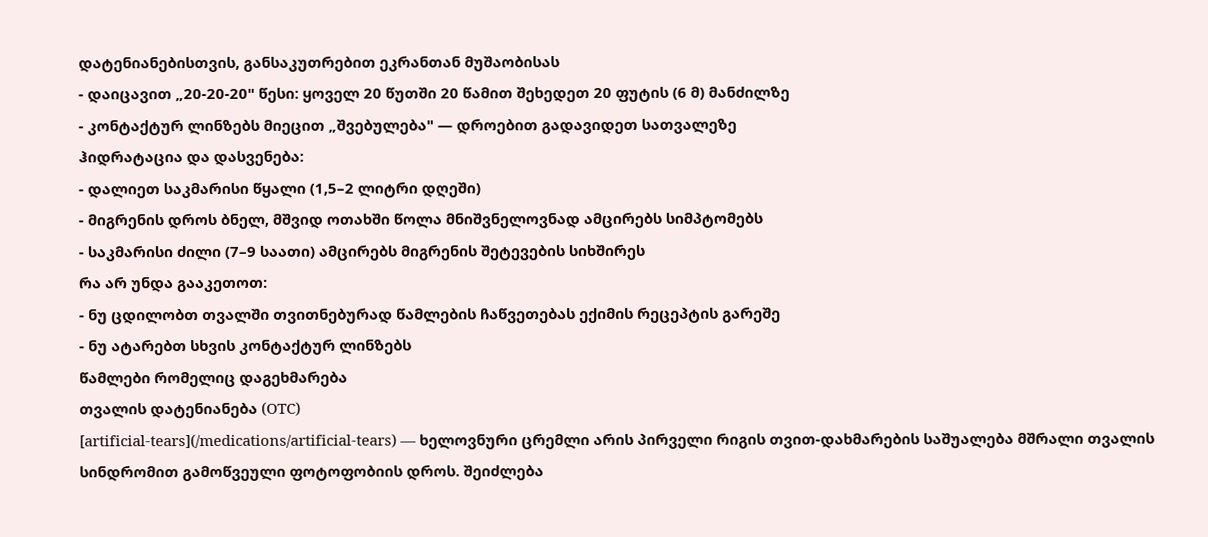დატენიანებისთვის, განსაკუთრებით ეკრანთან მუშაობისას
- დაიცავით „20-20-20" წესი: ყოველ 20 წუთში 20 წამით შეხედეთ 20 ფუტის (6 მ) მანძილზე
- კონტაქტურ ლინზებს მიეცით „შვებულება" — დროებით გადავიდეთ სათვალეზე
ჰიდრატაცია და დასვენება:
- დალიეთ საკმარისი წყალი (1,5–2 ლიტრი დღეში)
- მიგრენის დროს ბნელ, მშვიდ ოთახში წოლა მნიშვნელოვნად ამცირებს სიმპტომებს
- საკმარისი ძილი (7–9 საათი) ამცირებს მიგრენის შეტევების სიხშირეს
რა არ უნდა გააკეთოთ:
- ნუ ცდილობთ თვალში თვითნებურად წამლების ჩაწვეთებას ექიმის რეცეპტის გარეშე
- ნუ ატარებთ სხვის კონტაქტურ ლინზებს
წამლები რომელიც დაგეხმარება
თვალის დატენიანება (OTC)
[artificial-tears](/medications/artificial-tears) — ხელოვნური ცრემლი არის პირველი რიგის თვით-დახმარების საშუალება მშრალი თვალის სინდრომით გამოწვეული ფოტოფობიის დროს. შეიძლება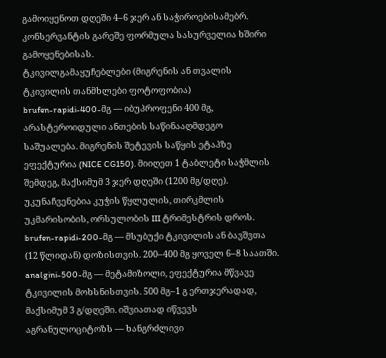გამოიყენოთ დღეში 4–6 ჯერ ან საჭიროებისამებრ. კონსერვანტის გარეშე ფორმულა სასურველია ხშირი გამოყენებისას.
ტკივილგამაყუჩებლები (მიგრენის ან თვალის ტკივილის თანმხლები ფოტოფობია)
brufen-rapidi-400-მგ — იბუპროფენი 400 მგ, არასტეროიდული ანთების საწინააღმდეგო საშუალება. მიგრენის შეტევის საწყის ეტაპზე ეფექტურია (NICE CG150). მიიღეთ 1 ტაბლეტი საჭმლის შემდეგ, მაქსიმუმ 3 ჯერ დღეში (1200 მგ/დღე). უკუნაჩვენებია კუჭის წყლულის, თირკმლის უკმარისობის, ორსულობის III ტრიმესტრის დროს.
brufen-rapidi-200-მგ — მსუბუქი ტკივილის ან ბავშვთა (12 წლიდან) დოზისთვის. 200–400 მგ ყოველ 6–8 საათში.
analgini-500-მგ — მეტამიზოლი, ეფექტურია მწვავე ტკივილის მოხსნისთვის. 500 მგ–1 გ ერთჯერადად, მაქსიმუმ 3 გ/დღეში. იშვიათად იწვევს აგრანულოციტოზს — ხანგრძლივი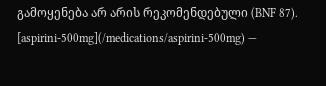გამოყენება არ არის რეკომენდებული (BNF 87).
[aspirini-500mg](/medications/aspirini-500mg) —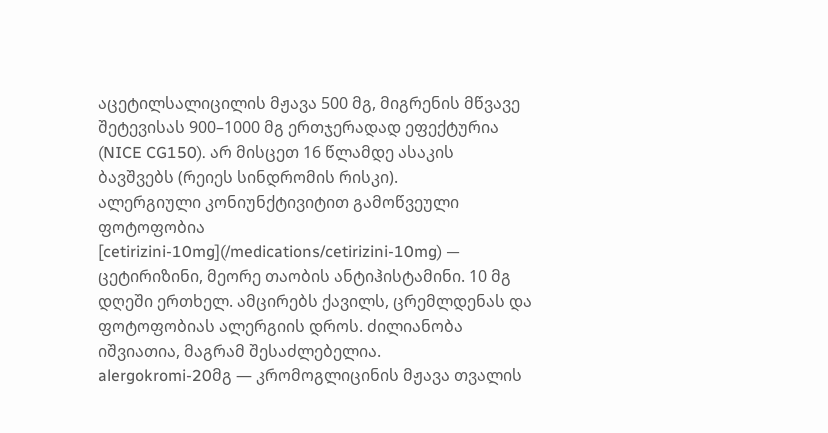აცეტილსალიცილის მჟავა 500 მგ, მიგრენის მწვავე შეტევისას 900–1000 მგ ერთჯერადად ეფექტურია (NICE CG150). არ მისცეთ 16 წლამდე ასაკის ბავშვებს (რეიეს სინდრომის რისკი).
ალერგიული კონიუნქტივიტით გამოწვეული ფოტოფობია
[cetirizini-10mg](/medications/cetirizini-10mg) — ცეტირიზინი, მეორე თაობის ანტიჰისტამინი. 10 მგ დღეში ერთხელ. ამცირებს ქავილს, ცრემლდენას და ფოტოფობიას ალერგიის დროს. ძილიანობა იშვიათია, მაგრამ შესაძლებელია.
alergokromi-20მგ — კრომოგლიცინის მჟავა თვალის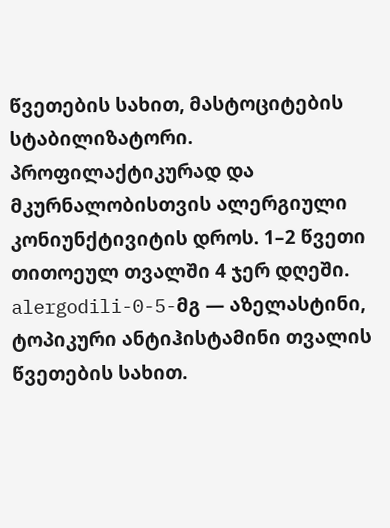წვეთების სახით, მასტოციტების სტაბილიზატორი. პროფილაქტიკურად და მკურნალობისთვის ალერგიული კონიუნქტივიტის დროს. 1–2 წვეთი თითოეულ თვალში 4 ჯერ დღეში.
alergodili-0-5-მგ — აზელასტინი, ტოპიკური ანტიჰისტამინი თვალის წვეთების სახით.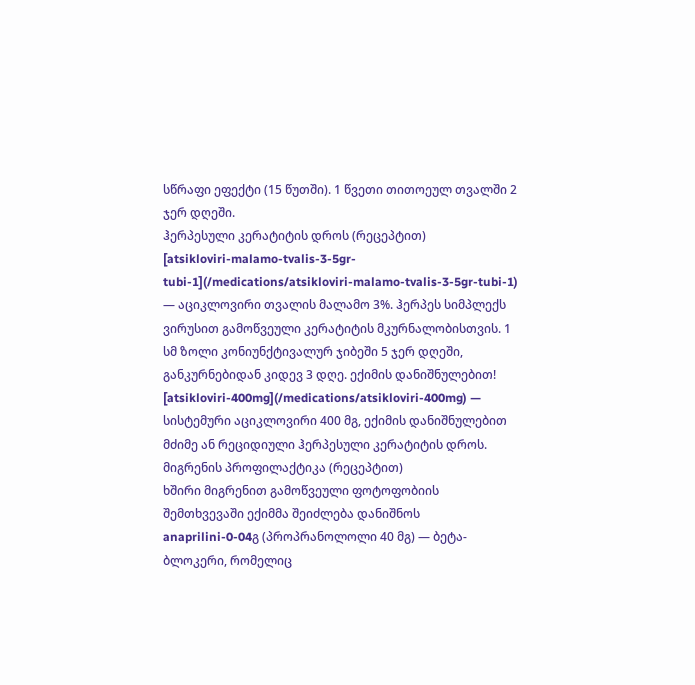სწრაფი ეფექტი (15 წუთში). 1 წვეთი თითოეულ თვალში 2 ჯერ დღეში.
ჰერპესული კერატიტის დროს (რეცეპტით)
[atsikloviri-malamo-tvalis-3-5gr-tubi-1](/medications/atsikloviri-malamo-tvalis-3-5gr-tubi-1) — აციკლოვირი თვალის მალამო 3%. ჰერპეს სიმპლექს ვირუსით გამოწვეული კერატიტის მკურნალობისთვის. 1 სმ ზოლი კონიუნქტივალურ ჯიბეში 5 ჯერ დღეში, განკურნებიდან კიდევ 3 დღე. ექიმის დანიშნულებით!
[atsikloviri-400mg](/medications/atsikloviri-400mg) — სისტემური აციკლოვირი 400 მგ, ექიმის დანიშნულებით მძიმე ან რეციდიული ჰერპესული კერატიტის დროს.
მიგრენის პროფილაქტიკა (რეცეპტით)
ხშირი მიგრენით გამოწვეული ფოტოფობიის შემთხვევაში ექიმმა შეიძლება დანიშნოს anaprilini-0-04გ (პროპრანოლოლი 40 მგ) — ბეტა-ბლოკერი, რომელიც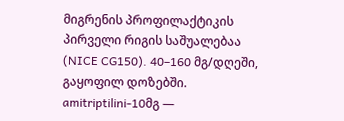მიგრენის პროფილაქტიკის პირველი რიგის საშუალებაა (NICE CG150). 40–160 მგ/დღეში, გაყოფილ დოზებში.
amitriptilini-10მგ —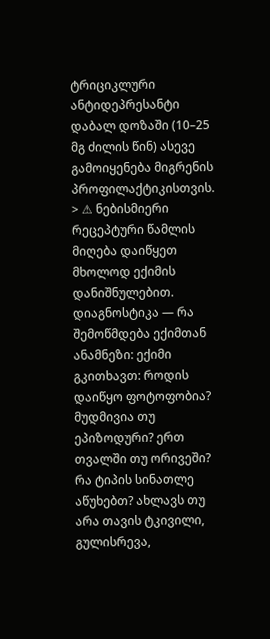ტრიციკლური ანტიდეპრესანტი დაბალ დოზაში (10–25 მგ ძილის წინ) ასევე გამოიყენება მიგრენის პროფილაქტიკისთვის.
> ⚠ ნებისმიერი რეცეპტური წამლის მიღება დაიწყეთ მხოლოდ ექიმის დანიშნულებით.
დიაგნოსტიკა — რა შემოწმდება ექიმთან
ანამნეზი: ექიმი გკითხავთ: როდის დაიწყო ფოტოფობია? მუდმივია თუ ეპიზოდური? ერთ თვალში თუ ორივეში? რა ტიპის სინათლე აწუხებთ? ახლავს თუ არა თავის ტკივილი, გულისრევა,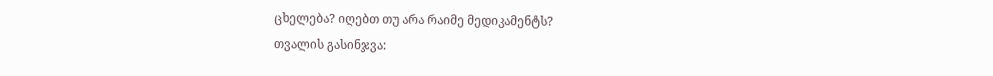ცხელება? იღებთ თუ არა რაიმე მედიკამენტს?
თვალის გასინჯვა: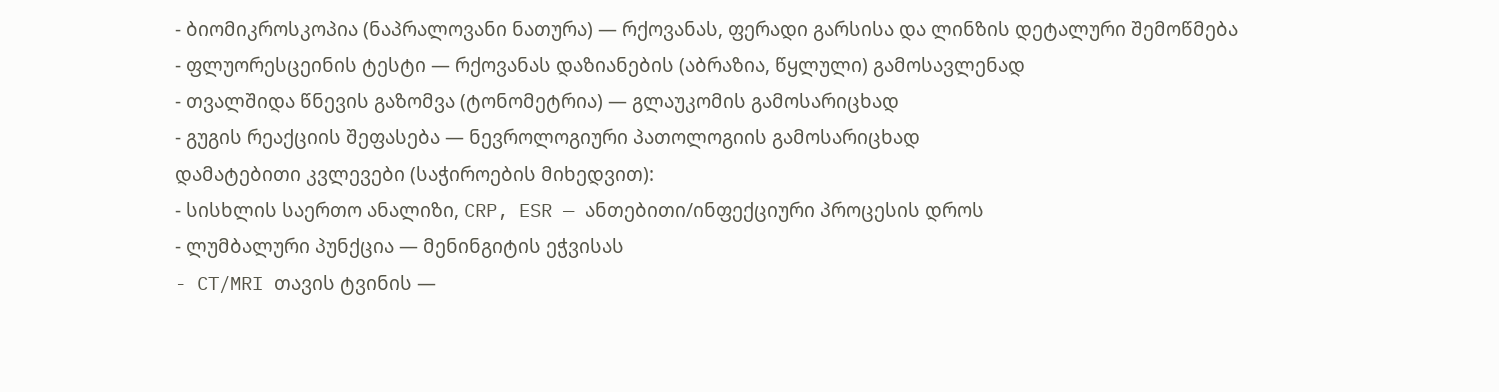- ბიომიკროსკოპია (ნაპრალოვანი ნათურა) — რქოვანას, ფერადი გარსისა და ლინზის დეტალური შემოწმება
- ფლუორესცეინის ტესტი — რქოვანას დაზიანების (აბრაზია, წყლული) გამოსავლენად
- თვალშიდა წნევის გაზომვა (ტონომეტრია) — გლაუკომის გამოსარიცხად
- გუგის რეაქციის შეფასება — ნევროლოგიური პათოლოგიის გამოსარიცხად
დამატებითი კვლევები (საჭიროების მიხედვით):
- სისხლის საერთო ანალიზი, CRP, ESR — ანთებითი/ინფექციური პროცესის დროს
- ლუმბალური პუნქცია — მენინგიტის ეჭვისას
- CT/MRI თავის ტვინის —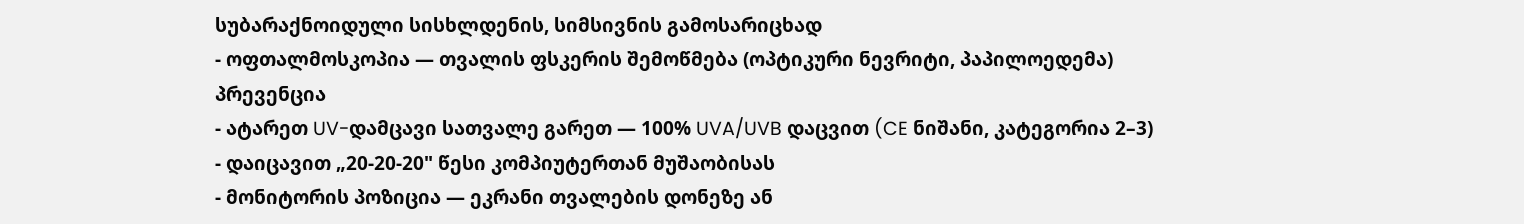სუბარაქნოიდული სისხლდენის, სიმსივნის გამოსარიცხად
- ოფთალმოსკოპია — თვალის ფსკერის შემოწმება (ოპტიკური ნევრიტი, პაპილოედემა)
პრევენცია
- ატარეთ UV-დამცავი სათვალე გარეთ — 100% UVA/UVB დაცვით (CE ნიშანი, კატეგორია 2–3)
- დაიცავით „20-20-20" წესი კომპიუტერთან მუშაობისას
- მონიტორის პოზიცია — ეკრანი თვალების დონეზე ან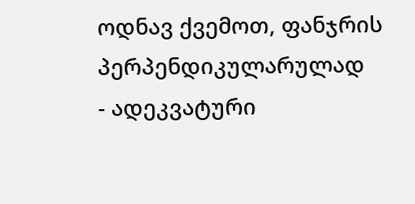ოდნავ ქვემოთ, ფანჯრის პერპენდიკულარულად
- ადეკვატური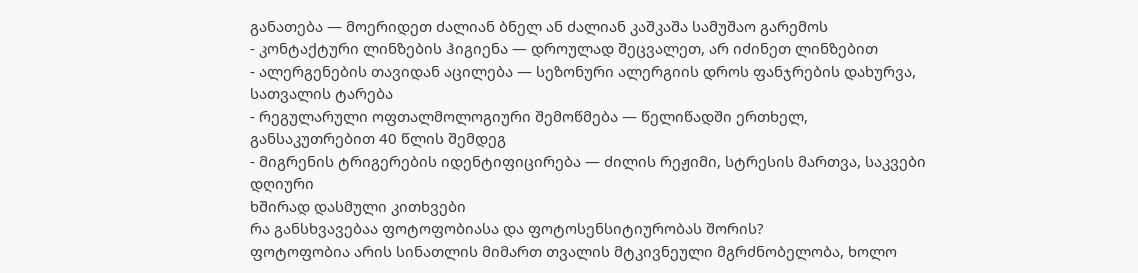განათება — მოერიდეთ ძალიან ბნელ ან ძალიან კაშკაშა სამუშაო გარემოს
- კონტაქტური ლინზების ჰიგიენა — დროულად შეცვალეთ, არ იძინეთ ლინზებით
- ალერგენების თავიდან აცილება — სეზონური ალერგიის დროს ფანჯრების დახურვა, სათვალის ტარება
- რეგულარული ოფთალმოლოგიური შემოწმება — წელიწადში ერთხელ, განსაკუთრებით 40 წლის შემდეგ
- მიგრენის ტრიგერების იდენტიფიცირება — ძილის რეჟიმი, სტრესის მართვა, საკვები დღიური
ხშირად დასმული კითხვები
რა განსხვავებაა ფოტოფობიასა და ფოტოსენსიტიურობას შორის?
ფოტოფობია არის სინათლის მიმართ თვალის მტკივნეული მგრძნობელობა, ხოლო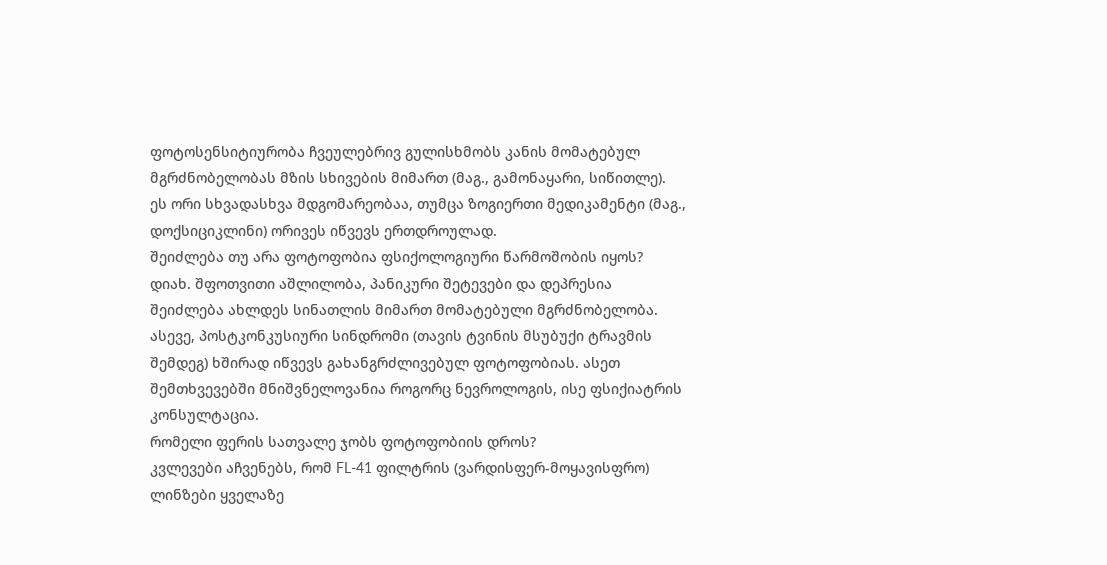ფოტოსენსიტიურობა ჩვეულებრივ გულისხმობს კანის მომატებულ მგრძნობელობას მზის სხივების მიმართ (მაგ., გამონაყარი, სიწითლე). ეს ორი სხვადასხვა მდგომარეობაა, თუმცა ზოგიერთი მედიკამენტი (მაგ., დოქსიციკლინი) ორივეს იწვევს ერთდროულად.
შეიძლება თუ არა ფოტოფობია ფსიქოლოგიური წარმოშობის იყოს?
დიახ. შფოთვითი აშლილობა, პანიკური შეტევები და დეპრესია შეიძლება ახლდეს სინათლის მიმართ მომატებული მგრძნობელობა. ასევე, პოსტკონკუსიური სინდრომი (თავის ტვინის მსუბუქი ტრავმის შემდეგ) ხშირად იწვევს გახანგრძლივებულ ფოტოფობიას. ასეთ შემთხვევებში მნიშვნელოვანია როგორც ნევროლოგის, ისე ფსიქიატრის კონსულტაცია.
რომელი ფერის სათვალე ჯობს ფოტოფობიის დროს?
კვლევები აჩვენებს, რომ FL-41 ფილტრის (ვარდისფერ-მოყავისფრო) ლინზები ყველაზე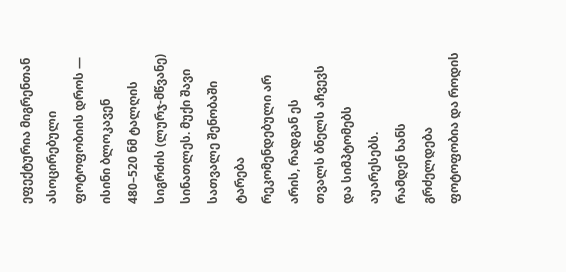ეფექტურია მიგრენთან ასოცირებული ფოტოფობიის დროს — ისინი ბლოკავენ 480–520 ნმ ტალღის სიგრძის (ლურჯ-მწვანე) სინათლეს. მუქი შავი სათვალე შენობაში ტარება რეკომენდებული არ არის, რადგან ეს თვალს ბნელს აჩვევს და სიმპტომებს აუარესებს.
რამდენ ხანს გრძელდება ფოტოფობია და როდის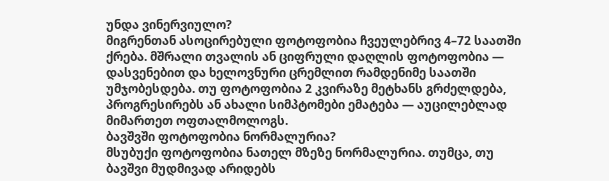უნდა ვინერვიულო?
მიგრენთან ასოცირებული ფოტოფობია ჩვეულებრივ 4–72 საათში ქრება. მშრალი თვალის ან ციფრული დაღლის ფოტოფობია — დასვენებით და ხელოვნური ცრემლით რამდენიმე საათში უმჯობესდება. თუ ფოტოფობია 2 კვირაზე მეტხანს გრძელდება, პროგრესირებს ან ახალი სიმპტომები ემატება — აუცილებლად მიმართეთ ოფთალმოლოგს.
ბავშვში ფოტოფობია ნორმალურია?
მსუბუქი ფოტოფობია ნათელ მზეზე ნორმალურია. თუმცა, თუ ბავშვი მუდმივად არიდებს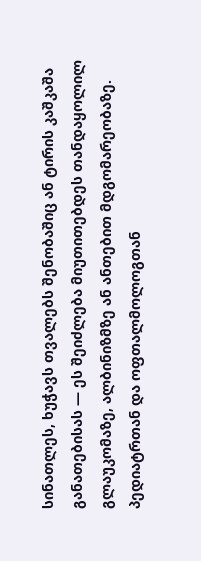სინათლეს, ხუჭავს თვალებს შენობაშიც ან ტირის კაშკაშა განათებისას — ეს შეიძლება მიუთითებდეს თანდაყოლილ გლაუკომაზე, ალბინიზმზე ან ანთებით მდგომარეობაზე. პედიატრთან და ოფთალმოლოგთან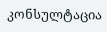კონსულტაცია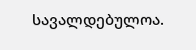სავალდებულოა.